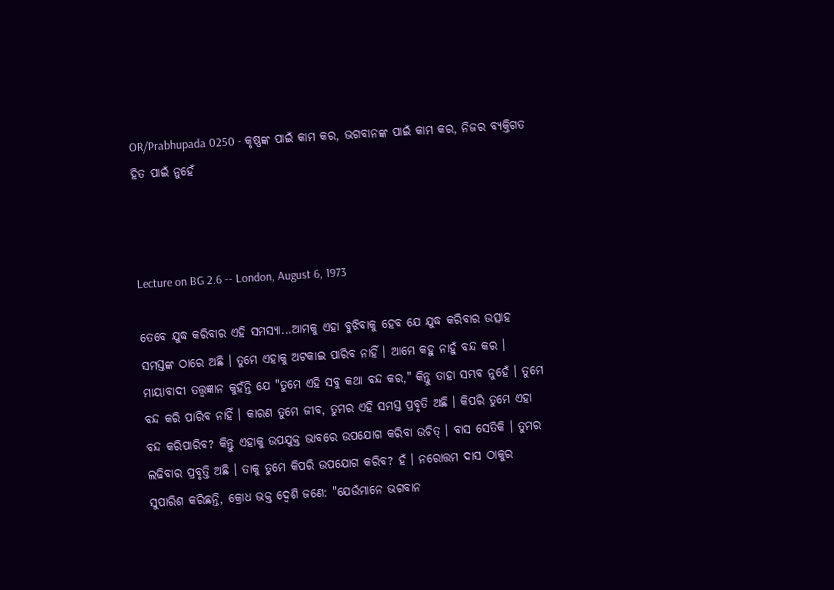OR/Prabhupada 0250 - କୃଷ୍ଣଙ୍କ ପାଇଁ କାମ କର, ଭଗବାନଙ୍କ ପାଇଁ କାମ କର, ନିଜର ବ୍ୟକ୍ତିଗତ ହିତ ପାଇଁ ନୁହେଁ



Lecture on BG 2.6 -- London, August 6, 1973

ତେବେ ଯୁଦ୍ଧ କରିବାର ଏହି ସମସ୍ୟା...ଆମକୁ ଏହା ବୁଝିବାକୁ ହେବ ଯେ ଯୁଦ୍ଧ କରିବାର ଉତ୍ସାହ ସମସ୍ତଙ୍କ ଠାରେ ଅଛି । ତୁମେ ଏହାକୁ ଅଟକାଇ ପାରିବ ନାହିଁ । ଆମେ କହୁ ନାହୁଁ ବନ୍ଦ କର । ମାୟାବାଦୀ ତତ୍ତ୍ଵଜ୍ଞାନ କୁହଁନ୍ତି ଯେ "ତୁମେ ଏହି ସବୁ କଥା ବନ୍ଦ କର," କିନ୍ତୁ ତାହା ସମ୍ଭବ ନୁହେଁ । ତୁମେ ବନ୍ଦ କରି ପାରିବ ନାହିଁ । କାରଣ ତୁମେ ଜୀବ, ତୁମର ଏହି ସମସ୍ତ ପ୍ରବୃତି ଅଛି । କିପରି ତୁମେ ଏହା ବନ୍ଦ କରିପାରିବ? କିନ୍ତୁ ଏହାକୁ ଉପଯୁକ୍ତ ଭାବରେ ଉପଯୋଗ କରିବା ଉଚିତ୍ । ବାସ ସେତିକି । ତୁମର ଲଢିବାର ପ୍ରବୃତ୍ତି ଅଛି । ତାକୁ ତୁମେ କିପରି ଉପଯୋଗ କରିବ? ହଁ । ନରୋତ୍ତମ ଦାସ ଠାକୁର ସୁପାରିଶ କରିଛନ୍ତି, କ୍ରୋଧ ଭକ୍ତ ଦ୍ଵେଶି ଜଣେ: "ଯେଉଁମାନେ ଭଗବାନ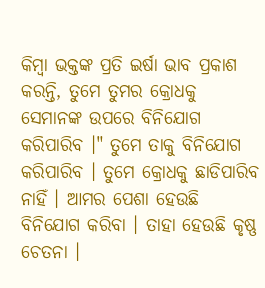କିମ୍ଵା ଭକ୍ତଙ୍କ ପ୍ରତି ଇର୍ଷା ଭାବ ପ୍ରକାଶ କରନ୍ତି, ତୁମେ ତୁମର କ୍ରୋଧକୁ ସେମାନଙ୍କ ଉପରେ ବିନିଯୋଗ କରିପାରିବ ।" ତୁମେ ତାକୁ ବିନିଯୋଗ କରିପାରିବ । ତୁମେ କ୍ରୋଧକୁ ଛାଡିପାରିବ ନାହିଁ । ଆମର ପେଶା ହେଉଛି ବିନିଯୋଗ କରିବା । ତାହା ହେଉଛି କୃଷ୍ଣ ଚେତନା ।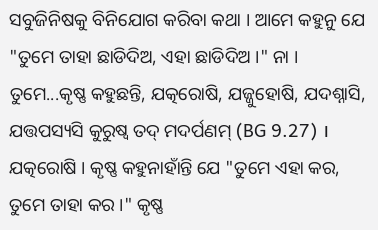ସବୁଜିନିଷକୁ ବିନିଯୋଗ କରିବା କଥା । ଆମେ କହୁନୁ ଯେ "ତୁମେ ତାହା ଛାଡିଦିଅ, ଏହା ଛାଡିଦିଅ ।" ନା । ତୁମେ...କୃଷ୍ଣ କହୁଛନ୍ତି, ଯତ୍କରୋଷି, ଯଜ୍ଜୁହୋଷି, ଯଦଶ୍ନାସି, ଯତ୍ତପସ୍ୟସି କୁରୁଷ୍ଵ ତଦ୍ ମଦର୍ପଣମ୍ (BG 9.27) । ଯତ୍କରୋଷି । କୃଷ୍ଣ କହୁନାହାଁନ୍ତି ଯେ "ତୁମେ ଏହା କର, ତୁମେ ତାହା କର ।" କୃଷ୍ଣ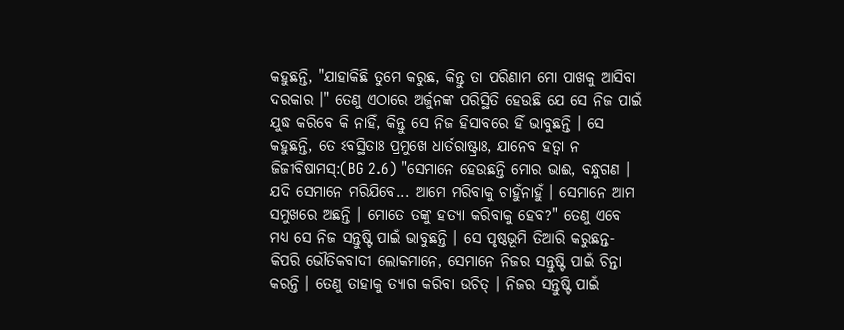କହୁଛନ୍ତି, "ଯାହାକିଛି ତୁମେ କରୁଛ, କିନ୍ତୁ ତା ପରିଣାମ ମୋ ପାଖକୁ ଆସିବା ଦରକାର ।" ତେଣୁ ଏଠାରେ ଅର୍ଜୁନଙ୍କ ପରିସ୍ଥିତି ହେଉଛି ଯେ ସେ ନିଜ ପାଇଁ ଯୁଦ୍ଧ କରିବେ କି ନାହିଁ, କିନ୍ତୁ ସେ ନିଜ ହିସାବରେ ହିଁ ଭାବୁଛନ୍ତି । ସେ କହୁଛନ୍ତି, ତେ ଽବସ୍ଥିତାଃ ପ୍ରମୁଖେ ଧାର୍ତରାଷ୍ଟ୍ରାଃ, ଯାନେବ ହତ୍ଵା ନ ଜିଜୀବିଷାମସ୍:(BG 2.6) "ସେମାନେ ହେଉଛନ୍ତି ମୋର ଭାଈ, ବନ୍ଧୁଗଣ । ଯଦି ସେମାନେ ମରିଯିବେ... ଆମେ ମରିବାକୁ ଚାହୁଁନାହୁଁ । ସେମାନେ ଆମ ସମୁଖରେ ଅଛନ୍ତି । ମୋତେ ତଙ୍କୁ ହତ୍ୟା କରିବାକୁ ହେବ?" ତେଣୁ ଏବେ ମଧ୍ୟ ସେ ନିଜ ସନ୍ତୁଷ୍ଟି ପାଇଁ ଭାବୁଛନ୍ତି । ସେ ପୃଷ୍ଠଭୂମି ତିଆରି କରୁଛନ୍ତ- କିପରି ଭୌତିକବାଦୀ ଲୋକମାନେ, ସେମାନେ ନିଜର ସନ୍ତୁଷ୍ଟି ପାଇଁ ଚିନ୍ତା କରନ୍ତି । ତେଣୁ ତାହାକୁ ତ୍ୟାଗ କରିବା ଉଚିତ୍ । ନିଜର ସନ୍ତୁଷ୍ଟି ପାଇଁ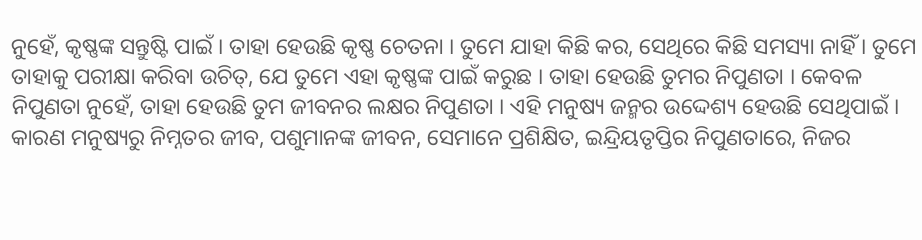ନୁହେଁ, କୃଷ୍ଣଙ୍କ ସନ୍ତୁଷ୍ଟି ପାଇଁ । ତାହା ହେଉଛି କୃଷ୍ଣ ଚେତନା । ତୁମେ ଯାହା କିଛି କର, ସେଥିରେ କିଛି ସମସ୍ୟା ନାହିଁ । ତୁମେ ତାହାକୁ ପରୀକ୍ଷା କରିବା ଉଚିତ୍, ଯେ ତୁମେ ଏହା କୃଷ୍ଣଙ୍କ ପାଇଁ କରୁଛ । ତାହା ହେଉଛି ତୁମର ନିପୁଣତା । କେବଳ ନିପୁଣତା ନୁହେଁ, ତାହା ହେଉଛି ତୁମ ଜୀବନର ଲକ୍ଷର ନିପୁଣତା । ଏହି ମନୁଷ୍ୟ ଜନ୍ମର ଉଦ୍ଦେଶ୍ୟ ହେଉଛି ସେଥିପାଇଁ । କାରଣ ମନୁଷ୍ୟରୁ ନିମ୍ନତର ଜୀବ, ପଶୁମାନଙ୍କ ଜୀବନ, ସେମାନେ ପ୍ରଶିକ୍ଷିତ, ଇନ୍ଦ୍ରିୟତୃପ୍ତିର ନିପୁଣତାରେ, ନିଜର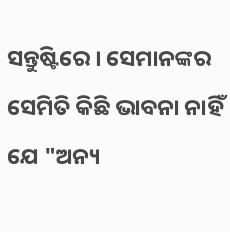ସନ୍ତୁଷ୍ଟିରେ । ସେମାନଙ୍କର ସେମିତି କିଛି ଭାବନା ନାହିଁ ଯେ "ଅନ୍ୟ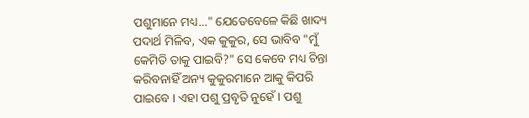ପଶୁମାନେ ମଧ୍ୟ..." ଯେତେବେଳେ କିଛି ଖାଦ୍ୟ ପଦାର୍ଥ ମିଳିବ, ଏକ କୁକୁର, ସେ ଭାବିବ "ମୁଁ କେମିତି ତାକୁ ପାଇବି?" ସେ କେବେ ମଧ୍ୟ ଚିନ୍ତା କରିବନାହିଁ ଅନ୍ୟ କୁକୁରମାନେ ଆକୁ କିପରି ପାଇବେ । ଏହା ପଶୁ ପ୍ରବୃତି ନୁହେଁ । ପଶୁ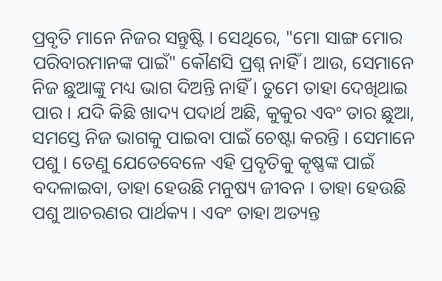ପ୍ରବୃତି ମାନେ ନିଜର ସନ୍ତୁଷ୍ଟି । ସେଥିରେ, "ମୋ ସାଙ୍ଗ ମୋର ପରିବାରମାନଙ୍କ ପାଇଁ" କୌଣସି ପ୍ରଶ୍ନ ନାହିଁ । ଆଉ, ସେମାନେ ନିଜ ଛୁଆଙ୍କୁ ମଧ୍ୟ ଭାଗ ଦିଅନ୍ତି ନାହିଁ । ତୁମେ ତାହା ଦେଖିଥାଇ ପାର । ଯଦି କିଛି ଖାଦ୍ୟ ପଦାର୍ଥ ଅଛି, କୁକୁର ଏବଂ ତାର ଛୁଆ, ସମସ୍ତେ ନିଜ ଭାଗକୁ ପାଇବା ପାଇଁ ଚେଷ୍ଟା କରନ୍ତି । ସେମାନେ ପଶୁ । ତେଣୁ ଯେତେବେଳେ ଏହି ପ୍ରବୃତିକୁ କୃଷ୍ଣଙ୍କ ପାଇଁ ବଦଳାଇବା, ତାହା ହେଉଛି ମନୁଷ୍ୟ ଜୀବନ । ତାହା ହେଉଛି ପଶୁ ଆଚରଣର ପାର୍ଥକ୍ୟ । ଏବଂ ତାହା ଅତ୍ୟନ୍ତ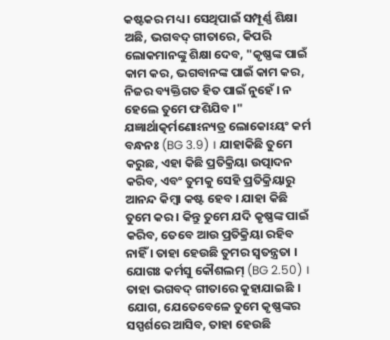କଷ୍ଟକର ମଧ୍ୟ । ସେଥିପାଇଁ ସମ୍ପୂର୍ଣ୍ଣ ଶିକ୍ଷା ଅଛି, ଭଗବଦ୍ ଗୀତାରେ, କିପରି ଲୋକମାନଙ୍କୁ ଶିକ୍ଷା ଦେବ, "କୃଷ୍ଣଙ୍କ ପାଇଁ କାମ କର, ଭଗବାନଙ୍କ ପାଇଁ କାମ କର, ନିଜର ବ୍ୟକ୍ତିଗତ ହିତ ପାଇଁ ନୁହେଁ । ନ ହେଲେ ତୁମେ ଫଶିଯିବ ।" ଯଜ୍ଞାର୍ଥାତ୍କର୍ମଣୋଽନ୍ୟତ୍ର ଲୋକୋଽୟଂ କର୍ମ ବନ୍ଧନଃ (BG 3.9) । ଯାହାକିଛି ତୁମେ କରୁଛ, ଏହା କିଛି ପ୍ରତିକ୍ରିୟା ଉତ୍ପାଦନ କରିବ, ଏବଂ ତୁମକୁ ସେହି ପ୍ରତିକ୍ରିୟାରୁ ଆନନ୍ଦ କିମ୍ଵା କଷ୍ଟ ହେବ । ଯାହା କିଛି ତୁମେ କର । କିନ୍ତୁ ତୁମେ ଯଦି କୃଷ୍ଣଙ୍କ ପାଇଁ କରିବ, ତେବେ ଆଉ ପ୍ରତିକ୍ରିୟା ରହିବ ନାହିଁ । ତାହା ହେଉଛି ତୁମର ସ୍ଵତନ୍ତ୍ରତା । ଯୋଗଃ କର୍ମସୁ କୌଶଲମ୍ (BG 2.50) । ତାହା ଭଗବଦ୍ ଗୀତାରେ କୁହାଯାଇଛି । ଯୋଗ, ଯେତେବେଳେ ତୁମେ କୃଷ୍ଣଙ୍କର ସସ୍ପର୍ଶରେ ଆସିବ, ତାହା ହେଉଛି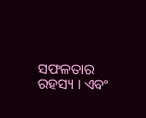ସଫଳତାର ରହସ୍ୟ । ଏବଂ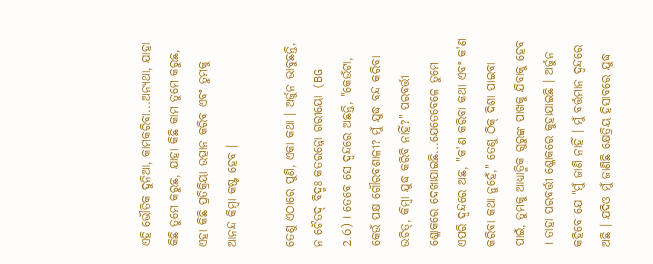ଏହି ଭୌତିକ ଦୁନିଆ, କାମକରିବା...ଅନ୍ୟଥା, ଯାହା କିଛି ତୁମେ କରୁଛ, ଯାହା କିଛି କାମ ତୁମେ କରୁଛ, ଏହା କିଛି ପ୍ରତିକ୍ରିୟା ଉତ୍ପାନ କରିବ ଏବଂ ତୁମକୁ ଆନନ୍ଦ କିମ୍ଵା କଷ୍ଟ ହେବ ।

ତେଣୁ ଏଠାରେ ପୁଣି, ଏକା କଥା । ଅର୍ଜୁନ ଭାବୁଛନ୍ତି, ନ ଚୈତଦ୍ ବିଦ୍ମଃ କତରନ୍ନୋ ଗରୀୟୋ (BG 2.6) । ତେବେ ସେ ଦ୍ଵନ୍ଦରେ ଅଛନ୍ତି, "କେଉଁଟା, କେଉଁ ପକ୍ଷ ଗୌରବଶାଳୀ? ମୁଁ ଯୁଦ୍ଧ ବନ୍ଦ କରିବା ଉଚିତ୍, କିମ୍ଵା ଯୁଦ୍ଧ କରିବି ନାହିଁ?" ପରବର୍ତ୍ତୀ ଶ୍ଳୋକରେ ଦେଖାଯାଇଛି...ଯେତେବେଳେ ତୁମେ ଏପରି ଦ୍ଵନ୍ଦରେ ଅଛ, "କ'ଣ କରିବା କଥା ଏବଂ କ'ଣ କରିବା କଥା ନୁହେଁ," ତେଣୁ ଠିକ୍ ଦିଶା ପାଇବା ପାଇଁ, ତୁମକୁ ଆଧ୍ୟାତ୍ମିକ ଗୁରୁଙ୍କ ପାଖକୁ ଯିବାକୁ ହେବ । ତାହା ପରବର୍ତ୍ତୀ ଶ୍ଳୋକରେ କୁହାଯାଇଛି । ଅର୍ଜୁନ କହିବେ ଯେ "ମୁଁ ଜାଣି ନାହିଁ । ମୁଁ ବର୍ତ୍ତମାନ ଦ୍ଵନ୍ଦରେ ଅଛି । ଯଦିଓ ମୁଁ ଜାଣିଛି କ୍ଷେତ୍ରିୟ ହିସାବରେ ଯୁଦ୍ଧ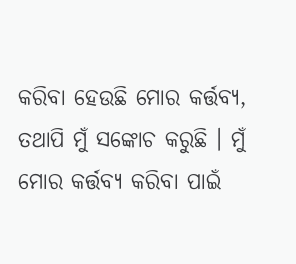କରିବା ହେଉଛି ମୋର କର୍ତ୍ତବ୍ୟ, ତଥାପି ମୁଁ ସଙ୍କୋଚ କରୁଛି । ମୁଁ ମୋର କର୍ତ୍ତବ୍ୟ କରିବା ପାଇଁ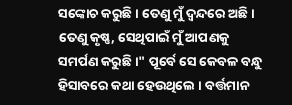ସଙ୍କୋଚ କରୁଛି । ତେଣୁ ମୁଁ ଦ୍ଵନ୍ଦରେ ଅଛି । ତେଣୁ କୃଷ୍ଣ, ସେଥିପାଇଁ ମୁଁ ଆପଣକୁ ସମର୍ପଣ କରୁଛି ।" ପୂର୍ବେ ସେ କେବଳ ବନ୍ଧୁ ହିସାବରେ କଥା ହେଉଥିଲେ । ବର୍ତ୍ତମାନ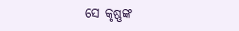ସେ କୃଷ୍ଣଙ୍କ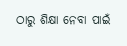ଠାରୁ ଶିକ୍ଷା ନେବା ପାଇଁ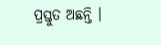ପ୍ରସ୍ତୁତ ଅଛନ୍ତି ।